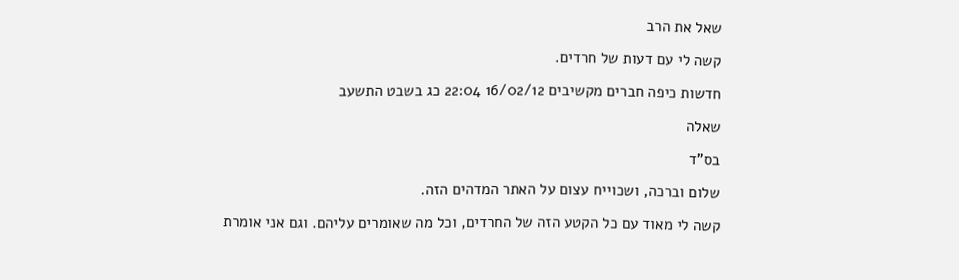שאל את הרב

קשה לי עם דעות של חרדים.

חדשות כיפה חברים מקשיבים 16/02/12 22:04 כג בשבט התשעב

שאלה

בס"ד

שלום וברכה, ושכוייח עצום על האתר המדהים הזה.

קשה לי מאוד עם כל הקטע הזה של החרדים, וכל מה שאומרים עליהם. וגם אני אומרת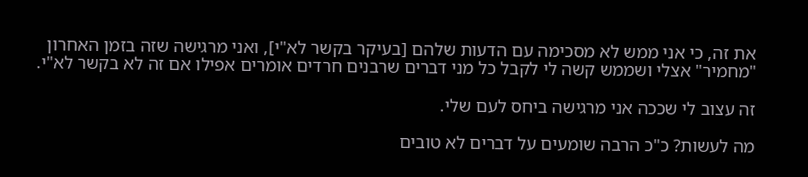את זה, כי אני ממש לא מסכימה עם הדעות שלהם [בעיקר בקשר לא"י], ואני מרגישה שזה בזמן האחרון "מחמיר" אצלי ושממש קשה לי לקבל כל מני דברים שרבנים חרדים אומרים אפילו אם זה לא בקשר לא"י.

זה עצוב לי שככה אני מרגישה ביחס לעם שלי.

מה לעשות? כ"כ הרבה שומעים על דברים לא טובים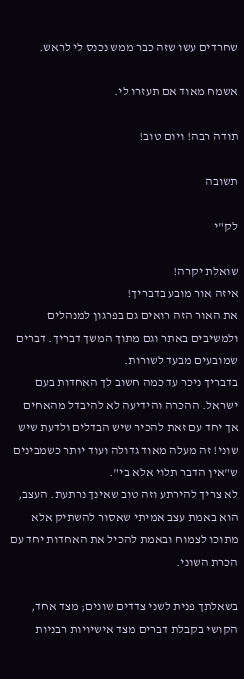שחרדים עשו שזה כבר ממש נכנס לי לראש.

אשמח מאוד אם תעזרו לי.

תודה רבה! ויום טוב!

תשובה

לק"י

שואלת יקרה!
איזה אור מובע בדבריך!
את האור הזה רואים גם בפרגון למנהלים ולמשיבים באתר וגם מתוך המשך דבריך. דברים שמובעים מבעד לשורות.
בדבריך ניכר עד כמה חשוב לך האחדות בעם ישראל. ההכרה והידיעה לא להיבדל מהאחים אך יחד עם זאת להכיר שיש הבדלים ולדעת שיש שוני! זה מעלה מאוד גדולה ועוד יותר כשמבינים ש"אין הדבר תלוי אלא בי".
לא צריך להירתע וזה טוב שאינך נרתעת. העצב, הוא באמת עצב אמיתי שאסור להשתיק אלא מתוכו לצמוח ובאמת להכיל את האחדות יחד עם הכרת השוני.

בשאלתך פנית לשני צדדים שונים; מצד אחד, הקושי בקבלת דברים מצד אישיויות רבניות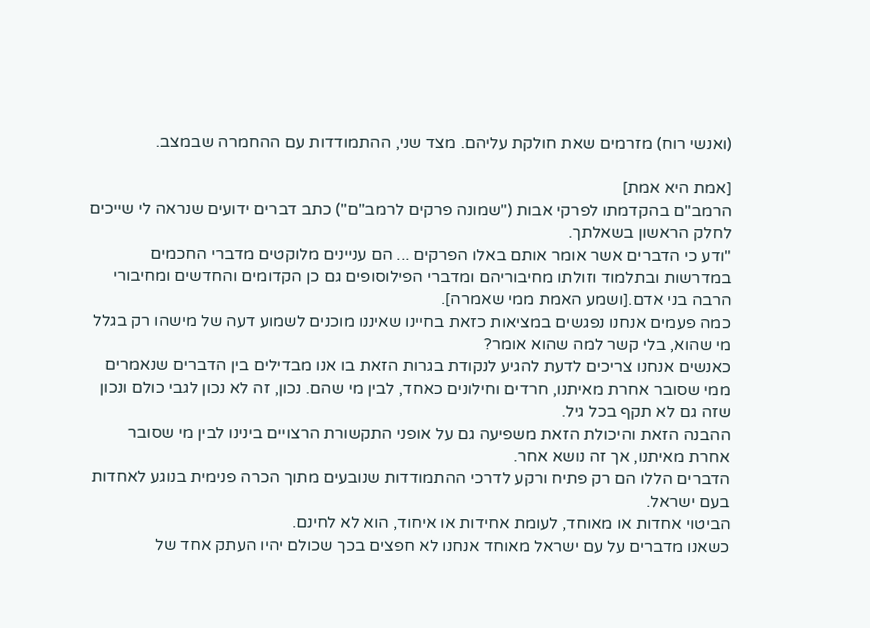(ואנשי רוח) מזרמים שאת חולקת עליהם. מצד שני, ההתמודדות עם ההחמרה שבמצב.

[אמת היא אמת]
הרמב"ם בהקדמתו לפרקי אבות ("שמונה פרקים לרמב"ם") כתב דברים ידועים שנראה לי שייכים לחלק הראשון בשאלתך.
"ודע כי הדברים אשר אומר אותם באלו הפרקים ... הם עניינים מלוקטים מדברי החכמים במדרשות ובתלמוד וזולתו מחיבוריהם ומדברי הפילוסופים גם כן הקדומים והחדשים ומחיבורי הרבה בני אדם.[ושמע האמת ממי שאמרה].
כמה פעמים אנחנו נפגשים במציאות כזאת בחיינו שאיננו מוכנים לשמוע דעה של מישהו רק בגלל מי שהוא, בלי קשר למה שהוא אומר?
כאנשים אנחנו צריכים לדעת להגיע לנקודת בגרות הזאת בו אנו מבדילים בין הדברים שנאמרים ממי שסובר אחרת מאיתנו, חרדים וחילונים כאחד, לבין מי שהם. נכון, זה לא נכון לגבי כולם ונכון שזה גם לא תקף בכל גיל.
ההבנה הזאת והיכולת הזאת משפיעה גם על אופני התקשורת הרצויים בינינו לבין מי שסובר אחרת מאיתנו, אך זה נושא אחר.
הדברים הללו הם רק פתיח ורקע לדרכי ההתמודדות שנובעים מתוך הכרה פנימית בנוגע לאחדות בעם ישראל.
הביטוי אחדות או מאוחד, לעומת אחידות או איחוד, הוא לא לחינם.
כשאנו מדברים על עם ישראל מאוחד אנחנו לא חפצים בכך שכולם יהיו העתק אחד של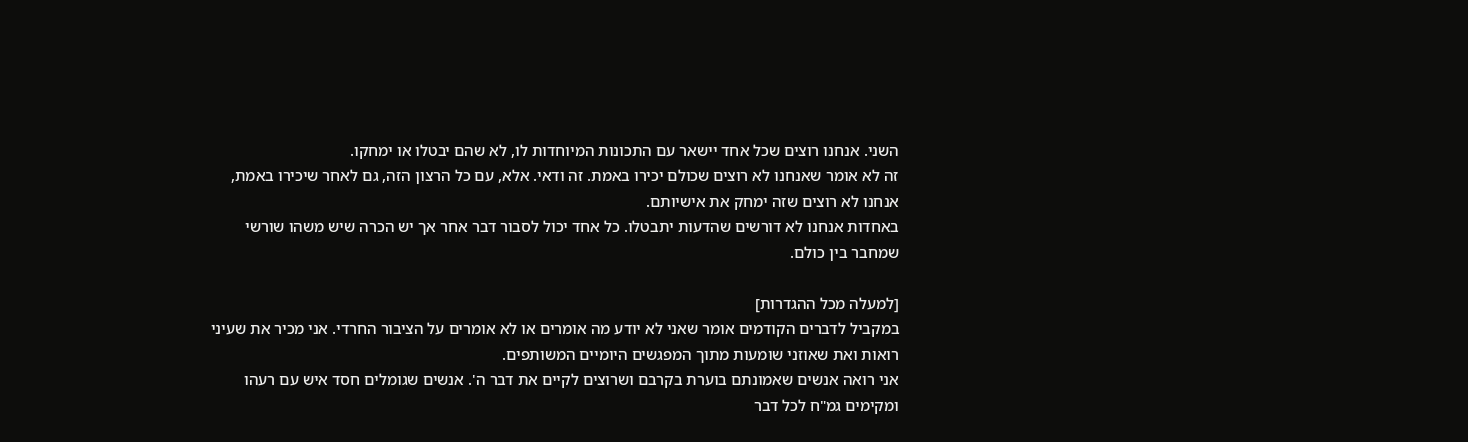השני. אנחנו רוצים שכל אחד יישאר עם התכונות המיוחדות לו, לא שהם יבטלו או ימחקו.
זה לא אומר שאנחנו לא רוצים שכולם יכירו באמת. זה ודאי. אלא, עם כל הרצון הזה, גם לאחר שיכירו באמת, אנחנו לא רוצים שזה ימחק את אישיותם.
באחדות אנחנו לא דורשים שהדעות יתבטלו. כל אחד יכול לסבור דבר אחר אך יש הכרה שיש משהו שורשי שמחבר בין כולם.

[למעלה מכל ההגדרות]
במקביל לדברים הקודמים אומר שאני לא יודע מה אומרים או לא אומרים על הציבור החרדי. אני מכיר את שעיני רואות ואת שאוזני שומעות מתוך המפגשים היומיים המשותפים.
אני רואה אנשים שאמונתם בוערת בקרבם ושרוצים לקיים את דבר ה'. אנשים שגומלים חסד איש עם רעהו ומקימים גמ"ח לכל דבר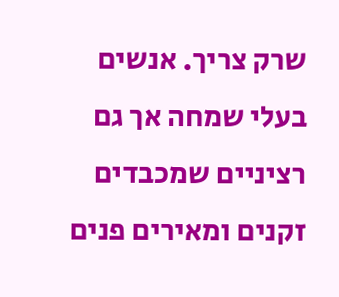שרק צריך. אנשים בעלי שמחה אך גם רציניים שמכבדים זקנים ומאירים פנים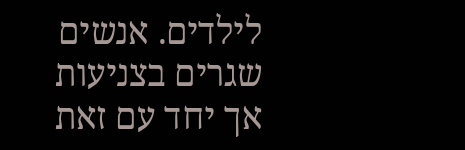לילדים. אנשים שגרים בצניעות אך יחד עם זאת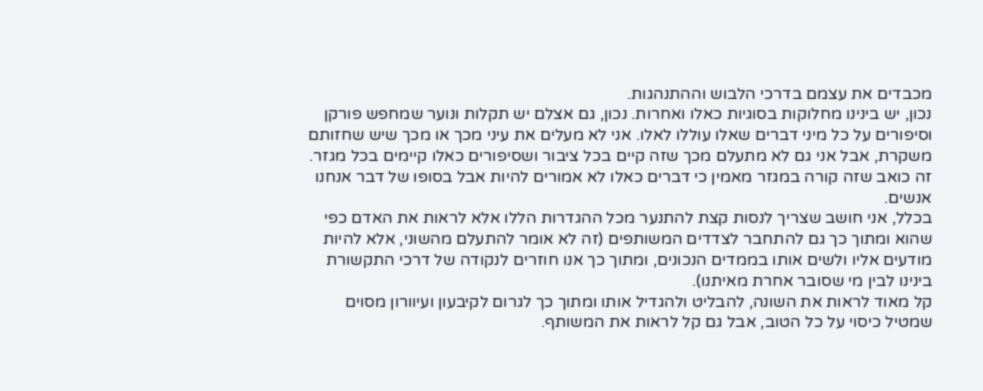מכבדים את עצמם בדרכי הלבוש וההתנהגות.
נכון, יש בינינו מחלוקות בסוגיות כאלו ואחרות. נכון, גם אצלם יש תקלות ונוער שמחפש פורקן וסיפורים על כל מיני דברים שאלו עוללו לאלו. אני לא מעלים את עיני מכך או מכך שיש שחזותם משקרת, אבל אני גם לא מתעלם מכך שזה קיים בכל ציבור ושסיפורים כאלו קיימים בכל מגזר.
זה כואב שזה קורה במגזר מאמין כי דברים כאלו לא אמורים להיות אבל בסופו של דבר אנחנו אנשים.
בכלל, אני חושב שצריך לנסות קצת להתנער מכל ההגדרות הללו אלא לראות את האדם כפי שהוא ומתוך כך גם להתחבר לצדדים המשותפים (זה לא אומר להתעלם מהשוני, אלא להיות מודעים אליו ולשים אותו בממדים הנכונים, ומתוך כך אנו חוזרים לנקודה של דרכי התקשורת בינינו לבין מי שסובר אחרת מאיתנו).
קל מאוד לראות את השונה, להבליט ולהגדיל אותו ומתוך כך לגרום לקיבעון ועיוורון מסוים שמטיל כיסוי על כל הטוב, אבל גם קל לראות את המשותף.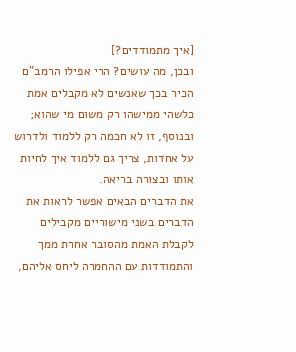[איך מתמודדים?]
ובכן, מה עושים? הרי אפילו הרמב"ם הכיר בכך שאנשים לא מקבלים אמת כלשהי ממישהו רק משום מי שהוא; ובנוסף, זו לא חכמה רק ללמוד ולדרוש על אחדות, צריך גם ללמוד איך לחיות אותו ובצורה בריאה.
את הדברים הבאים אפשר לראות את הדברים בשני מישוריים מקבילים לקבלת האמת מהסובר אחרת ממך והתמודדות עם ההחמרה ליחס אליהם,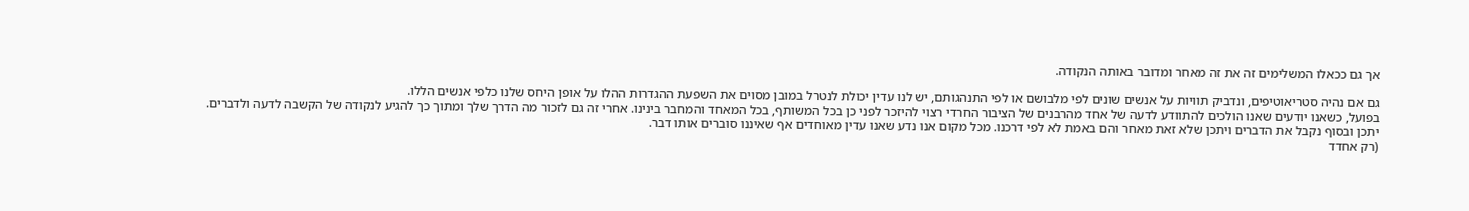אך גם ככאלו המשלימים זה את זה מאחר ומדובר באותה הנקודה.

גם אם נהיה סטריאוטיפים, ונדביק תוויות על אנשים שונים לפי מלבושם או לפי התנהגותם, יש לנו עדין יכולת לנטרל במובן מסוים את השפעת ההגדרות ההלו על אופן היחס שלנו כלפי אנשים הללו.
בפועל, כשאנו יודעים שאנו הולכים להתוודע לדעה של אחד מהרבנים של הציבור החרדי רצוי להיזכר לפני כן בכל המשותף, בכל המאחד והמחבר בינינו. אחרי זה גם לזכור מה הדרך שלך ומתוך כך להגיע לנקודה של הקשבה לדעה ולדברים. יתכן ובסוף נקבל את הדברים ויתכן שלא זאת מאחר והם באמת לא לפי דרכנו. מכל מקום אנו נדע שאנו עדין מאוחדים אף שאיננו סוברים אותו דבר.
(רק אחדד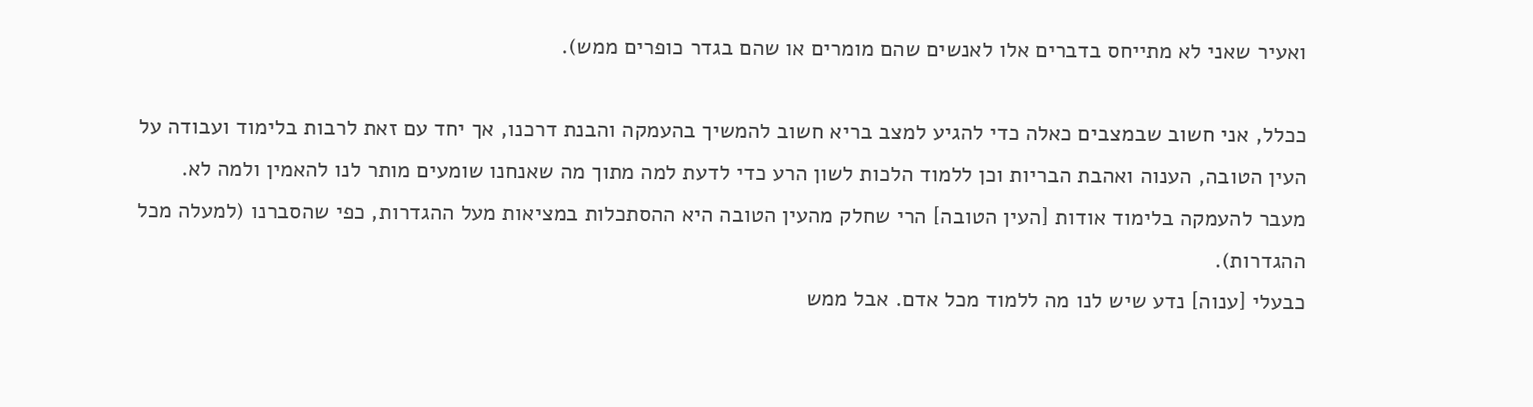ואעיר שאני לא מתייחס בדברים אלו לאנשים שהם מומרים או שהם בגדר כופרים ממש).

ככלל, אני חשוב שבמצבים כאלה כדי להגיע למצב בריא חשוב להמשיך בהעמקה והבנת דרכנו, אך יחד עם זאת לרבות בלימוד ועבודה על העין הטובה, הענוה ואהבת הבריות וכן ללמוד הלכות לשון הרע כדי לדעת למה מתוך מה שאנחנו שומעים מותר לנו להאמין ולמה לא.
מעבר להעמקה בלימוד אודות [העין הטובה] הרי שחלק מהעין הטובה היא ההסתכלות במציאות מעל ההגדרות, כפי שהסברנו (למעלה מכל ההגדרות).
כבעלי [ענוה] נדע שיש לנו מה ללמוד מכל אדם. אבל ממש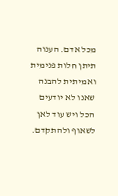מכל אדם. הענוה תיתן חלות פנימית ואמיתית להבנה שאנו לא יודעים הכל ויש עוד לאן לשאוף ולהתקדם.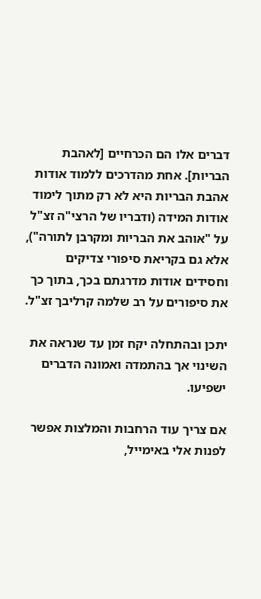דברים אלו הם הכרחיים [לאהבת הבריות]. אחת מהדרכים ללמוד אודות אהבת הבריות היא לא רק מתוך לימוד אודות המידה (ודבריו של הרצי"ה זצ"ל על "אוהב את הבריות ומקרבן לתורה"), אלא גם בקריאת סיפורי צדיקים וחסידים אודות מדרגתם בכך, בתוך כך את סיפורים על רב שלמה קרליבך זצ"ל.

יתכן ובהתחלה יקח זמן עד שנראה את השינוי אך בהתמדה ואמונה הדברים ישפיעו.

אם צריך עוד הרחבות והמלצות אפשר לפנות אלי באימייל,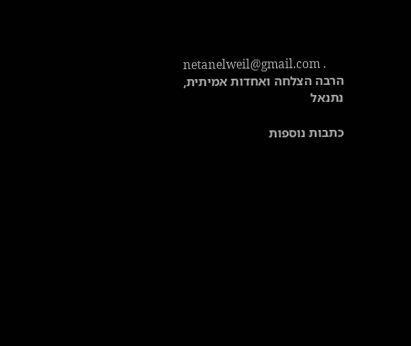netanelweil@gmail.com .
הרבה הצלחה ואחדות אמיתית,
נתנאל

כתבות נוספות